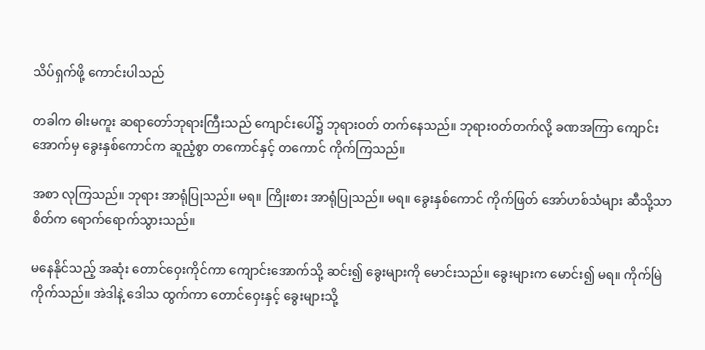သိပ်ရှက်ဖို့ ကောင်းပါသည်

တခါက ဓါးမကူး ဆရာတော်ဘုရားကြီးသည် ကျောင်းပေါ်၌ ဘုရားဝတ် တက်နေသည်။ ဘုရားဝတ်တက်လို့ ခဏအကြာ ကျောင်းအောက်မှ ခွေးနှစ်ကောင်က ဆူညံ့စွာ တကောင်နှင့် တကောင် ကိုက်ကြသည်။

အစာ လုကြသည်။ ဘုရား အာရုံပြုသည်။ မရ။ ကြိုးစား အာရုံပြုသည်။ မရ။ ခွေးနှစ်ကောင် ကိုက်ဖြတ် အော်ဟစ်သံများ ဆီသို့သာ စိတ်က ရောက်ရောက်သွားသည်။

မနေနိုင်သည့် အဆုံး တောင်ဝှေးကိုင်ကာ ကျောင်းအောက်သို့ ဆင်း၍ ခွေးများကို မောင်းသည်။ ခွေးများက မောင်း၍ မရ။ ကိုက်မြဲ ကိုက်သည်။ အဲဒါနဲ့ ဒေါသ ထွက်ကာ တောင်ဝှေးနှင့် ခွေးများသို့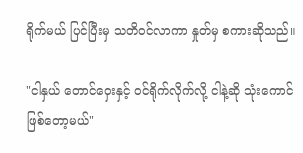ရိုက်မယ် ပြင်ပြီးမှ သတိဝင်လာကာ နှုတ်မှ စကားဆိုသည်။

"ငါနှယ် တောင်ဝှေးနှင့် ဝင်ရိုက်လိုက်လို့ ငါနဲ့ဆို သုံးကောင် ဖြစ်တော့မယ်"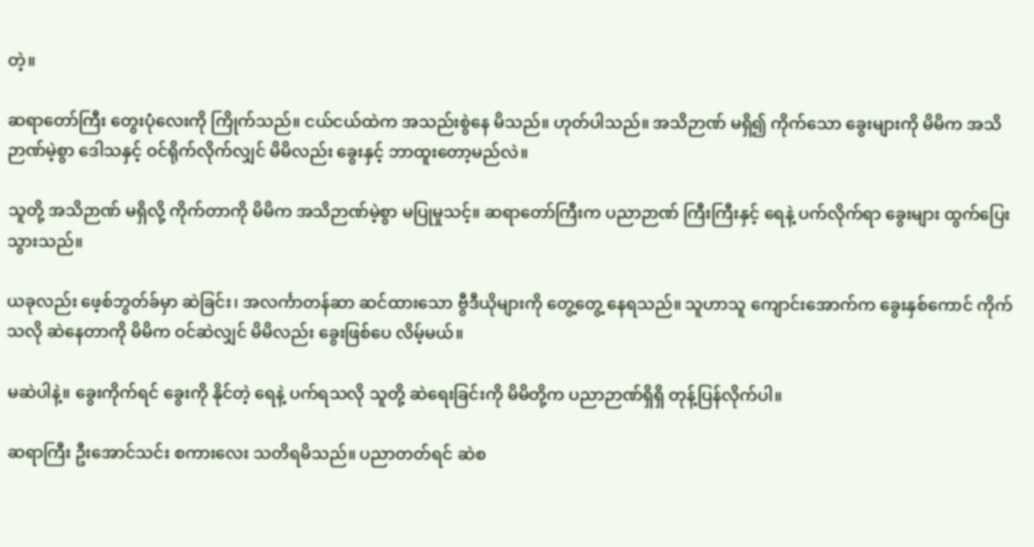တဲ့။

ဆရာတော်ကြီး တွေးပုံလေးကို ကြိုက်သည်။ ငယ်ငယ်ထဲက အသည်းစွဲနေ မိသည်။ ဟုတ်ပါသည်။ အသိဉာဏ် မရှိ၍ ကိုက်သော ခွေးများကို မိမိက အသိဉာဏ်မဲ့စွာ ဒေါသနှင့် ဝင်ရိုက်လိုက်လျှင် မိမိလည်း ခွေးနှင့် ဘာထူးတော့မည်လဲ။

သူတို့ အသိဉာဏ် မရှိလို့ ကိုက်တာကို မိမိက အသိဉာဏ်မဲ့စွာ မပြုမှုသင့်။ ဆရာတော်ကြီးက ပညာဉာဏ် ကြီးကြီးနှင့် ရေနဲ့ ပက်လိုက်ရာ ခွေးများ ထွက်ပြေးသွားသည်။

ယခုလည်း ဖေ့စ်ဘွတ်ခ်မှာ ဆဲခြင်း၊ အလင်္ကာတန်ဆာ ဆင်ထားသော ဗွီဒီယိုများကို တွေ့တွေ့ နေရသည်။ သူဟာသူ ကျောင်းအောက်က ခွေးနှစ်ကောင် ကိုက်သလို ဆဲနေတာကို မိမိက ဝင်ဆဲလျှင် မိမိလည်း ခွေးဖြစ်ပေ လိမ့်မယ်။

မဆဲပါနဲ့။ ခွေးကိုက်ရင် ခွေးကို နိုင်တဲ့ ရေနဲ့ ပက်ရသလို သူတို့ ဆဲရေးခြင်းကို မိမိတို့က ပညာဉာဏ်ရှိရှိ တုန့်ပြန်လိုက်ပါ။

ဆရာကြီး ဦးအောင်သင်း စကားလေး သတိရမိသည်။ ပညာတတ်ရင် ဆဲစ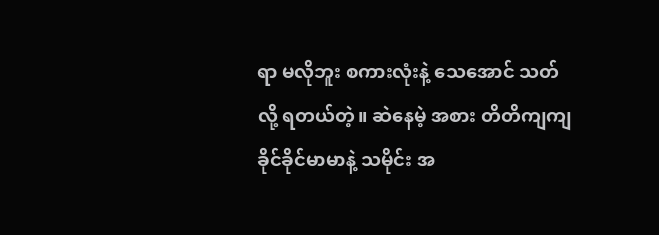ရာ မလိုဘူး စကားလုံးနဲ့ သေအောင် သတ်လို့ ရတယ်တဲ့။ ဆဲနေမဲ့ အစား တိတိကျကျ ခိုင်ခိုင်မာမာနဲ့ သမိုင်း အ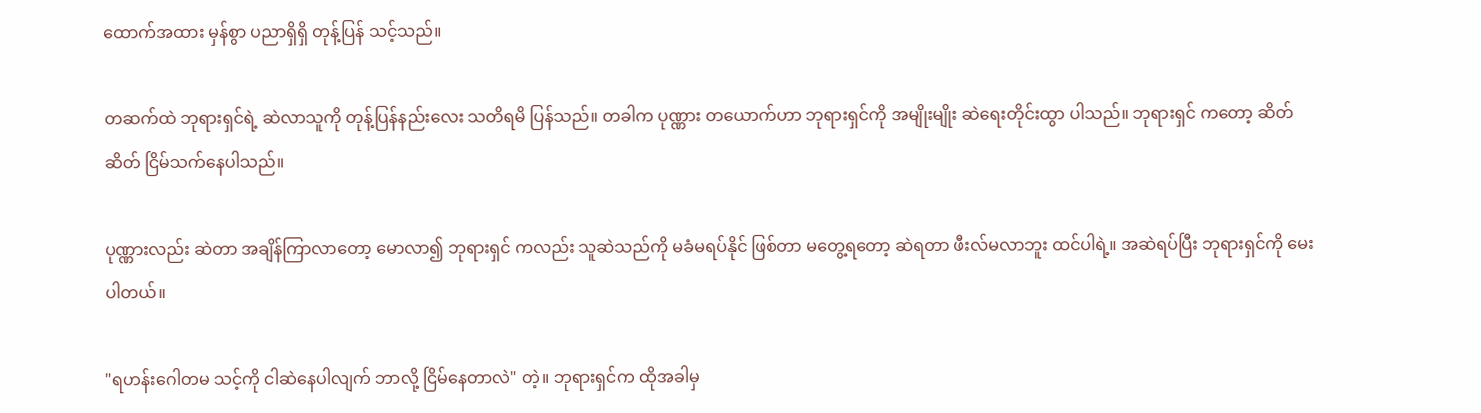ထောက်အထား မှန်စွာ ပညာရှိရှိ တုန့်ပြန် သင့်သည်။

တဆက်ထဲ ဘုရားရှင်ရဲ့ ဆဲလာသူကို တုန့်ပြန်နည်းလေး သတိရမိ ပြန်သည်။ တခါက ပုဏ္ဏား တယောက်ဟာ ဘုရားရှင်ကို အမျိုးမျိုး ဆဲရေးတိုင်းထွာ ပါသည်။ ဘုရားရှင် ကတော့ ဆိတ်ဆိတ် ငြိမ်သက်နေပါသည်။

ပုဏ္ဏားလည်း ဆဲတာ အချိန်ကြာလာတော့ မောလာ၍ ဘုရားရှင် ကလည်း သူဆဲသည်ကို မခံမရပ်နိုင် ဖြစ်တာ မတွေ့ရတော့ ဆဲရတာ ဖီးလ်မလာဘူး ထင်ပါရဲ့။ အဆဲရပ်ပြီး ဘုရားရှင်ကို မေးပါတယ်။

"ရဟန်းဂေါတမ သင့်ကို ငါဆဲနေပါလျက် ဘာလို့ ငြိမ်နေတာလဲ" တဲ့။ ဘုရားရှင်က ထိုအခါမှ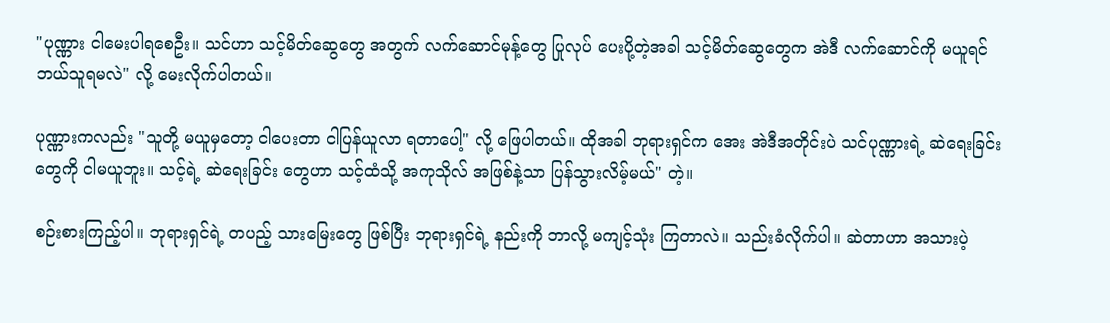"ပုဏ္ဏား ငါမေးပါရစေဦး။ သင်ဟာ သင့်မိတ်ဆွေတွေ အတွက် လက်ဆောင်မုန့်တွေ ပြုလုပ် ပေးပို့တဲ့အခါ သင့်မိတ်ဆွေတွေက အဲဒီ လက်ဆောင်ကို မယူရင် ဘယ်သူရမလဲ" လို့ မေးလိုက်ပါတယ်။

ပုဏ္ဏားကလည်း "သူတို့ မယူမှတော့ ငါပေးတာ ငါပြန်ယူလာ ရတာပေါ့" လို့ ဖြေပါတယ်။ ထိုအခါ ဘုရားရှင်က အေး အဲဒီအတိုင်းပဲ သင်ပုဏ္ဏားရဲ့ ဆဲရေးခြင်းတွေကို ငါမယူဘူး။ သင့်ရဲ့ ဆဲရေးခြင်း တွေဟာ သင့်ထံသို့ အကုသိုလ် အဖြစ်နဲ့သာ ပြန်သွားလိမ့်မယ်" တဲ့။

စဉ်းစားကြည့်ပါ။ ဘုရားရှင်ရဲ့ တပည့် သားမြေးတွေ ဖြစ်ပြီး ဘုရားရှင်ရဲ့ နည်းကို ဘာလို့ မကျင့်သုံး ကြတာလဲ။ သည်းခံလိုက်ပါ။ ဆဲတာဟာ အသားပဲ့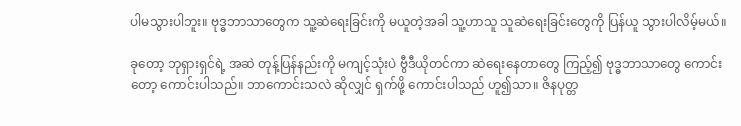ပါမသွားပါဘူး။ ဗုဒ္ဓဘာသာတွေက သူ့ဆဲရေးခြင်းကို မယူတဲ့အခါ သူ့ဟာသူ သူဆဲရေးခြင်းတွေကို ပြန်ယူ သွားပါလိမ့်မယ်။

ခုတော့ ဘုရှားရှင်ရဲ့ အဆဲ တုန့်ပြန်နည်းကို မကျင့်သုံးပဲ ဗွီဒီယိုတင်ကာ ဆဲရေးနေတာတွေ ကြည့်၍ ဗုဒ္ဓဘာသာတွေ ကောင်းတော့ ကောင်းပါသည်။ ဘာကောင်းသလဲ ဆိုလျှင် ရှက်ဖို့ ကောင်းပါသည် ဟူ၍သာ။ ဇိနပုတ္တ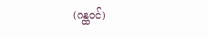(ဂန္ထဝင်)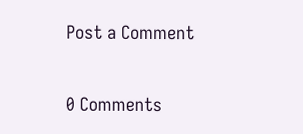Post a Comment

0 Comments